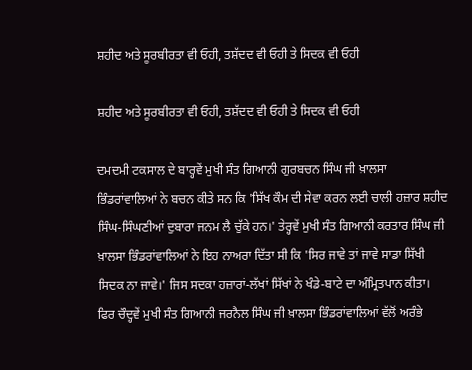ਸ਼ਹੀਦ ਅਤੇ ਸੂਰਬੀਰਤਾ ਵੀ ਓਹੀ, ਤਸ਼ੱਦਦ ਵੀ ਓਹੀ ਤੇ ਸਿਦਕ ਵੀ ਓਹੀ

ਸ਼ਹੀਦ ਅਤੇ ਸੂਰਬੀਰਤਾ ਵੀ ਓਹੀ, ਤਸ਼ੱਦਦ ਵੀ ਓਹੀ ਤੇ ਸਿਦਕ ਵੀ ਓਹੀ

ਦਮਦਮੀ ਟਕਸਾਲ ਦੇ ਬਾਰ੍ਹਵੇਂ ਮੁਖੀ ਸੰਤ ਗਿਆਨੀ ਗੁਰਬਚਨ ਸਿੰਘ ਜੀ ਖ਼ਾਲਸਾ ਭਿੰਡਰਾਂਵਾਲਿਆਂ ਨੇ ਬਚਨ ਕੀਤੇ ਸਨ ਕਿ 'ਸਿੱਖ ਕੌਮ ਦੀ ਸੇਵਾ ਕਰਨ ਲਈ ਚਾਲੀ ਹਜ਼ਾਰ ਸ਼ਹੀਦ ਸਿੰਘ-ਸਿੰਘਣੀਆਂ ਦੁਬਾਰਾ ਜਨਮ ਲੈ ਚੁੱਕੇ ਹਨ।' ਤੇਰ੍ਹਵੇਂ ਮੁਖੀ ਸੰਤ ਗਿਆਨੀ ਕਰਤਾਰ ਸਿੰਘ ਜੀ ਖ਼ਾਲਸਾ ਭਿੰਡਰਾਂਵਾਲਿਆਂ ਨੇ ਇਹ ਨਾਅਰਾ ਦਿੱਤਾ ਸੀ ਕਿ 'ਸਿਰ ਜਾਵੇ ਤਾਂ ਜਾਵੇ ਸਾਡਾ ਸਿੱਖੀ ਸਿਦਕ ਨਾ ਜਾਵੇ।' ਜਿਸ ਸਦਕਾ ਹਜ਼ਾਰਾਂ-ਲੱਖਾਂ ਸਿੱਖਾਂ ਨੇ ਖੰਡੇ-ਬਾਟੇ ਦਾ ਅੰਮ੍ਰਿਤਪਾਨ ਕੀਤਾ। ਫਿਰ ਚੌਦ੍ਹਵੇਂ ਮੁਖੀ ਸੰਤ ਗਿਆਨੀ ਜਰਨੈਲ ਸਿੰਘ ਜੀ ਖ਼ਾਲਸਾ ਭਿੰਡਰਾਂਵਾਲਿਆਂ ਵੱਲੋਂ ਅਰੰਭੇ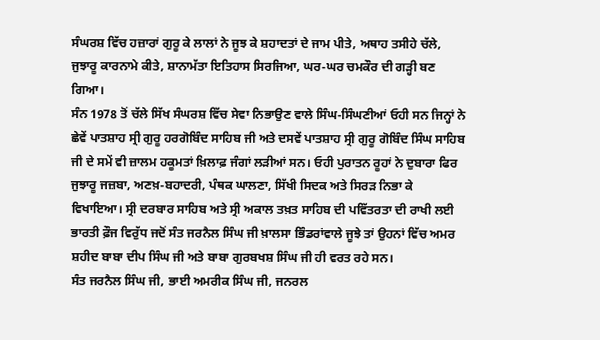ਸੰਘਰਸ਼ ਵਿੱਚ ਹਜ਼ਾਰਾਂ ਗੁਰੂ ਕੇ ਲਾਲਾਂ ਨੇ ਜੂਝ ਕੇ ਸ਼ਹਾਦਤਾਂ ਦੇ ਜਾਮ ਪੀਤੇ, ਅਥਾਹ ਤਸੀਹੇ ਚੱਲੇ, ਜੁਝਾਰੂ ਕਾਰਨਾਮੇ ਕੀਤੇ, ਸ਼ਾਨਾਮੱਤਾ ਇਤਿਹਾਸ ਸਿਰਜਿਆ, ਘਰ-ਘਰ ਚਮਕੌਰ ਦੀ ਗੜ੍ਹੀ ਬਣ ਗਿਆ।
ਸੰਨ 1978 ਤੋਂ ਚੱਲੇ ਸਿੱਖ ਸੰਘਰਸ਼ ਵਿੱਚ ਸੇਵਾ ਨਿਭਾਉਣ ਵਾਲੇ ਸਿੰਘ-ਸਿੰਘਣੀਆਂ ਓਹੀ ਸਨ ਜਿਨ੍ਹਾਂ ਨੇ ਛੇਵੇਂ ਪਾਤਸ਼ਾਹ ਸ੍ਰੀ ਗੁਰੂ ਹਰਗੋਬਿੰਦ ਸਾਹਿਬ ਜੀ ਅਤੇ ਦਸਵੇਂ ਪਾਤਸ਼ਾਹ ਸ੍ਰੀ ਗੁਰੂ ਗੋਬਿੰਦ ਸਿੰਘ ਸਾਹਿਬ ਜੀ ਦੇ ਸਮੇਂ ਵੀ ਜ਼ਾਲਮ ਹਕੂਮਤਾਂ ਖ਼ਿਲਾਫ਼ ਜੰਗਾਂ ਲੜੀਆਂ ਸਨ। ਓਹੀ ਪੁਰਾਤਨ ਰੂਹਾਂ ਨੇ ਦੁਬਾਰਾ ਫਿਰ ਜੁਝਾਰੂ ਜਜ਼ਬਾ, ਅਣਖ਼-ਬਹਾਦਰੀ, ਪੰਥਕ ਘਾਲਣਾ, ਸਿੱਖੀ ਸਿਦਕ ਅਤੇ ਸਿਰੜ ਨਿਭਾ ਕੇ ਵਿਖਾਇਆ। ਸ੍ਰੀ ਦਰਬਾਰ ਸਾਹਿਬ ਅਤੇ ਸ੍ਰੀ ਅਕਾਲ ਤਖ਼ਤ ਸਾਹਿਬ ਦੀ ਪਵਿੱਤਰਤਾ ਦੀ ਰਾਖੀ ਲਈ ਭਾਰਤੀ ਫ਼ੌਜ ਵਿਰੁੱਧ ਜਦੋਂ ਸੰਤ ਜਰਨੈਲ ਸਿੰਘ ਜੀ ਖ਼ਾਲਸਾ ਭਿੰਡਰਾਂਵਾਲੇ ਜੂਝੇ ਤਾਂ ਉਹਨਾਂ ਵਿੱਚ ਅਮਰ ਸ਼ਹੀਦ ਬਾਬਾ ਦੀਪ ਸਿੰਘ ਜੀ ਅਤੇ ਬਾਬਾ ਗੁਰਬਖਸ਼ ਸਿੰਘ ਜੀ ਹੀ ਵਰਤ ਰਹੇ ਸਨ।
ਸੰਤ ਜਰਨੈਲ ਸਿੰਘ ਜੀ, ਭਾਈ ਅਮਰੀਕ ਸਿੰਘ ਜੀ, ਜਨਰਲ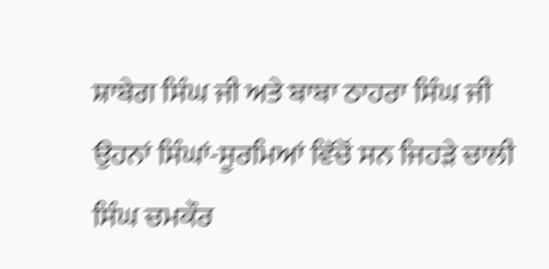ਸ਼ਾਬੇਗ ਸਿੰਘ ਜੀ ਅਤੇ ਬਾਬਾ ਠਾਹਰਾ ਸਿੰਘ ਜੀ ਉਹਨਾਂ ਸਿੰਘਾਂ-ਸੂਰਮਿਆਂ ਵਿੱਚੋਂ ਸਨ ਜਿਹੜੇ ਚਾਲੀ ਸਿੰਘ ਚਮਕੌਰ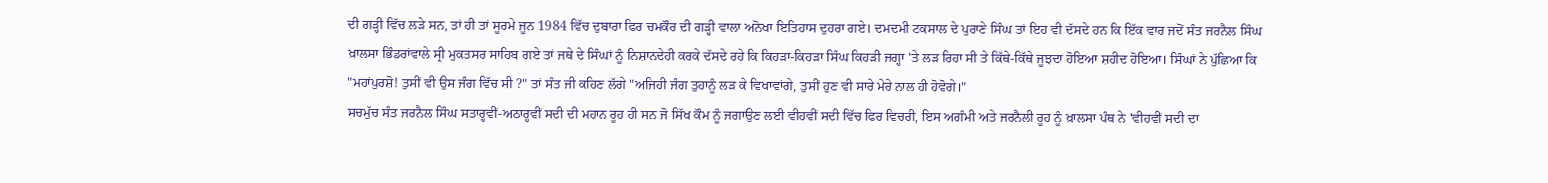ਦੀ ਗੜ੍ਹੀ ਵਿੱਚ ਲੜੇ ਸਨ, ਤਾਂ ਹੀ ਤਾਂ ਸੂਰਮੇ ਜੂਨ 1984 ਵਿੱਚ ਦੁਬਾਰਾ ਫਿਰ ਚਮਕੌਰ ਦੀ ਗੜ੍ਹੀ ਵਾਲਾ ਅਨੋਖਾ ਇਤਿਹਾਸ ਦੁਹਰਾ ਗਏ। ਦਮਦਮੀ ਟਕਸਾਲ ਦੇ ਪੁਰਾਣੇ ਸਿੰਘ ਤਾਂ ਇਹ ਵੀ ਦੱਸਦੇ ਹਨ ਕਿ ਇੱਕ ਵਾਰ ਜਦੋਂ ਸੰਤ ਜਰਨੈਲ ਸਿੰਘ ਖ਼ਾਲਸਾ ਭਿੰਡਰਾਂਵਾਲੇ ਸ੍ਰੀ ਮੁਕਤਸਰ ਸਾਹਿਬ ਗਏ ਤਾਂ ਜਥੇ ਦੇ ਸਿੰਘਾਂ ਨੂੰ ਨਿਸ਼ਾਨਦੇਹੀ ਕਰਕੇ ਦੱਸਦੇ ਰਹੇ ਕਿ ਕਿਹੜਾ-ਕਿਹੜਾ ਸਿੰਘ ਕਿਹੜੀ ਜਗ੍ਹਾ 'ਤੇ ਲੜ ਰਿਹਾ ਸੀ ਤੇ ਕਿੱਥੇ-ਕਿੱਥੇ ਜੂਝਦਾ ਹੋਇਆ ਸ਼ਹੀਦ ਹੋਇਆ। ਸਿੰਘਾਂ ਨੇ ਪੁੱਛਿਆ ਕਿ "ਮਹਾਂਪੁਰਸ਼ੋ! ਤੁਸੀਂ ਵੀ ਉਸ ਜੰਗ ਵਿੱਚ ਸੀ ?" ਤਾਂ ਸੰਤ ਜੀ ਕਹਿਣ ਲੱਗੇ "ਅਜਿਹੀ ਜੰਗ ਤੁਹਾਨੂੰ ਲੜ ਕੇ ਵਿਖਾਵਾਂਗੇ, ਤੁਸੀਂ ਹੁਣ ਵੀ ਸਾਰੇ ਮੇਰੇ ਨਾਲ ਹੀ ਹੋਵੋਗੇ।"
ਸਚਮੁੱਚ ਸੰਤ ਜਰਨੈਲ ਸਿੰਘ ਸਤਾਰ੍ਹਵੀਂ-ਅਠਾਰ੍ਹਵੀਂ ਸਦੀ ਦੀ ਮਹਾਨ ਰੂਹ ਹੀ ਸਨ ਜੋ ਸਿੱਖ ਕੌਮ ਨੂੰ ਜਗਾਉਣ ਲਈ ਵੀਹਵੀਂ ਸਦੀ ਵਿੱਚ ਫਿਰ ਵਿਚਰੀ, ਇਸ ਅਗੰਮੀ ਅਤੇ ਜਰਨੈਲੀ ਰੂਹ ਨੂੰ ਖ਼ਾਲਸਾ ਪੰਥ ਨੇ 'ਵੀਹਵੀਂ ਸਦੀ ਦਾ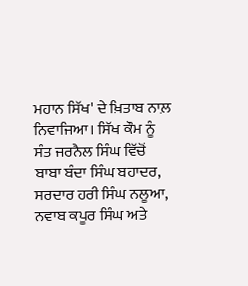ਮਹਾਨ ਸਿੱਖ' ਦੇ ਖ਼ਿਤਾਬ ਨਾਲ਼ ਨਿਵਾਜਿਆ। ਸਿੱਖ ਕੌਮ ਨੂੰ ਸੰਤ ਜਰਨੈਲ ਸਿੰਘ ਵਿੱਚੋਂ ਬਾਬਾ ਬੰਦਾ ਸਿੰਘ ਬਹਾਦਰ, ਸਰਦਾਰ ਹਰੀ ਸਿੰਘ ਨਲੂਆ, ਨਵਾਬ ਕਪੂਰ ਸਿੰਘ ਅਤੇ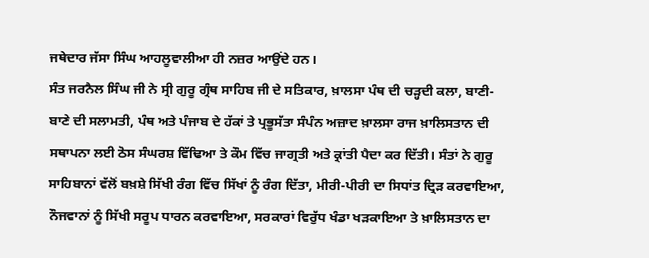ਜਥੇਦਾਰ ਜੱਸਾ ਸਿੰਘ ਆਹਲੂਵਾਲੀਆ ਹੀ ਨਜ਼ਰ ਆਉਂਦੇ ਹਨ।
ਸੰਤ ਜਰਨੈਲ ਸਿੰਘ ਜੀ ਨੇ ਸ੍ਰੀ ਗੁਰੂ ਗ੍ਰੰਥ ਸਾਹਿਬ ਜੀ ਦੇ ਸਤਿਕਾਰ, ਖ਼ਾਲਸਾ ਪੰਥ ਦੀ ਚੜ੍ਹਦੀ ਕਲਾ, ਬਾਣੀ-ਬਾਣੇ ਦੀ ਸਲਾਮਤੀ, ਪੰਥ ਅਤੇ ਪੰਜਾਬ ਦੇ ਹੱਕਾਂ ਤੇ ਪ੍ਰਭੂਸੱਤਾ ਸੰਪੰਨ ਅਜ਼ਾਦ ਖ਼ਾਲਸਾ ਰਾਜ ਖ਼ਾਲਿਸਤਾਨ ਦੀ ਸਥਾਪਨਾ ਲਈ ਠੋਸ ਸੰਘਰਸ਼ ਵਿੱਢਿਆ ਤੇ ਕੌਮ ਵਿੱਚ ਜਾਗ੍ਰਤੀ ਅਤੇ ਕ੍ਰਾਂਤੀ ਪੈਦਾ ਕਰ ਦਿੱਤੀ। ਸੰਤਾਂ ਨੇ ਗੁਰੂ ਸਾਹਿਬਾਨਾਂ ਵੱਲੋਂ ਬਖ਼ਸ਼ੇ ਸਿੱਖੀ ਰੰਗ ਵਿੱਚ ਸਿੱਖਾਂ ਨੂੰ ਰੰਗ ਦਿੱਤਾ, ਮੀਰੀ-ਪੀਰੀ ਦਾ ਸਿਧਾਂਤ ਦ੍ਰਿੜ ਕਰਵਾਇਆ, ਨੌਜਵਾਨਾਂ ਨੂੰ ਸਿੱਖੀ ਸਰੂਪ ਧਾਰਨ ਕਰਵਾਇਆ, ਸਰਕਾਰਾਂ ਵਿਰੁੱਧ ਖੰਡਾ ਖੜਕਾਇਆ ਤੇ ਖ਼ਾਲਿਸਤਾਨ ਦਾ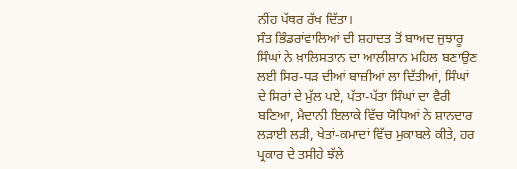ਨੀਂਹ ਪੱਥਰ ਰੱਖ ਦਿੱਤਾ।
ਸੰਤ ਭਿੰਡਰਾਂਵਾਲਿਆਂ ਦੀ ਸ਼ਹਾਦਤ ਤੋਂ ਬਾਅਦ ਜੁਝਾਰੂ ਸਿੰਘਾਂ ਨੇ ਖ਼ਾਲਿਸਤਾਨ ਦਾ ਆਲੀਸ਼ਾਨ ਮਹਿਲ ਬਣਾਉਣ ਲਈ ਸਿਰ-ਧੜ ਦੀਆਂ ਬਾਜ਼ੀਆਂ ਲਾ ਦਿੱਤੀਆਂ, ਸਿੰਘਾਂ ਦੇ ਸਿਰਾਂ ਦੇ ਮੁੱਲ ਪਏ, ਪੱਤਾ-ਪੱਤਾ ਸਿੰਘਾਂ ਦਾ ਵੈਰੀ ਬਣਿਆ, ਮੈਦਾਨੀ ਇਲਾਕੇ ਵਿੱਚ ਯੋਧਿਆਂ ਨੇ ਸ਼ਾਨਦਾਰ ਲੜਾਈ ਲੜੀ, ਖੇਤਾਂ-ਕਮਾਦਾਂ ਵਿੱਚ ਮੁਕਾਬਲੇ ਕੀਤੇ, ਹਰ ਪ੍ਰਕਾਰ ਦੇ ਤਸੀਹੇ ਝੱਲੇ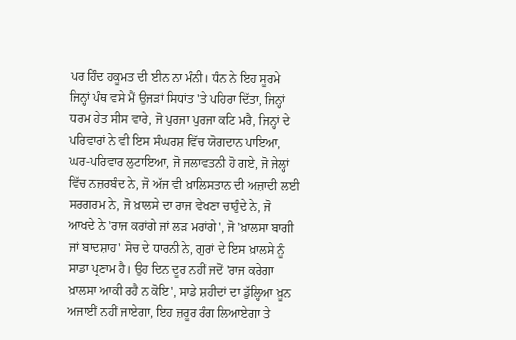ਪਰ ਹਿੰਦ ਹਕੂਮਤ ਦੀ ਈਨ ਨਾ ਮੰਨੀ। ਧੰਨ ਨੇ ਇਹ ਸੂਰਮੇ ਜਿਨ੍ਹਾਂ ਪੰਥ ਵਸੇ ਮੈਂ ਉਜੜਾਂ ਸਿਧਾਂਤ 'ਤੇ ਪਹਿਰਾ ਦਿੱਤਾ, ਜਿਨ੍ਹਾਂ ਧਰਮ ਹੇਤ ਸੀਸ ਵਾਰੇ, ਜੋ ਪੁਰਜਾ ਪੁਰਜਾ ਕਟਿ ਮਰੈ, ਜਿਨ੍ਹਾਂ ਦੇ ਪਰਿਵਾਰਾਂ ਨੇ ਵੀ ਇਸ ਸੰਘਰਸ਼ ਵਿੱਚ ਯੋਗਦਾਨ ਪਾਇਆ, ਘਰ-ਪਰਿਵਾਰ ਲੁਟਾਇਆ, ਜੋ ਜਲਾਵਤਨੀ ਹੋ ਗਏ, ਜੋ ਜੇਲ੍ਹਾਂ ਵਿੱਚ ਨਜ਼ਰਬੰਦ ਨੇ, ਜੋ ਅੱਜ ਵੀ ਖ਼ਾਲਿਸਤਾਨ ਦੀ ਅਜ਼ਾਦੀ ਲਈ ਸਰਗਰਮ ਨੇ, ਜੋ ਖ਼ਾਲਸੇ ਦਾ ਰਾਜ ਵੇਖਣਾ ਚਾਹੁੰਦੇ ਨੇ, ਜੋ ਆਖਦੇ ਨੇ 'ਰਾਜ ਕਰਾਂਗੇ ਜਾਂ ਲੜ ਮਰਾਂਗੇ', ਜੋ 'ਖ਼ਾਲਸਾ ਬਾਗੀ ਜਾਂ ਬਾਦਸ਼ਾਹ' ਸੋਚ ਦੇ ਧਾਰਨੀ ਨੇ, ਗੁਰਾਂ ਦੇ ਇਸ ਖ਼ਾਲਸੇ ਨੂੰ ਸਾਡਾ ਪ੍ਰਣਾਮ ਹੈ। ਉਹ ਦਿਨ ਦੂਰ ਨਹੀਂ ਜਦੋਂ 'ਰਾਜ ਕਰੇਗਾ ਖ਼ਾਲਸਾ ਆਕੀ ਰਹੈ ਨ ਕੋਇ', ਸਾਡੇ ਸ਼ਹੀਦਾਂ ਦਾ ਡੁੱਲ੍ਹਿਆ ਖ਼ੂਨ ਅਜਾਈਂ ਨਹੀਂ ਜਾਏਗਾ, ਇਹ ਜ਼ਰੂਰ ਰੰਗ ਲਿਆਏਗਾ ਤੇ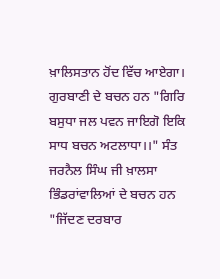ਖ਼ਾਲਿਸਤਾਨ ਹੋਂਦ ਵਿੱਚ ਆਏਗਾ।
ਗੁਰਬਾਣੀ ਦੇ ਬਚਨ ਹਨ "ਗਿਰਿ ਬਸੁਧਾ ਜਲ ਪਵਨ ਜਾਇਗੋ ਇਕਿ ਸਾਧ ਬਚਨ ਅਟਲਾਧਾ।।" ਸੰਤ ਜਰਨੈਲ ਸਿੰਘ ਜੀ ਖ਼ਾਲਸਾ ਭਿੰਡਰਾਂਵਾਲਿਆਂ ਦੇ ਬਚਨ ਹਨ "ਜਿੱਦਣ ਦਰਬਾਰ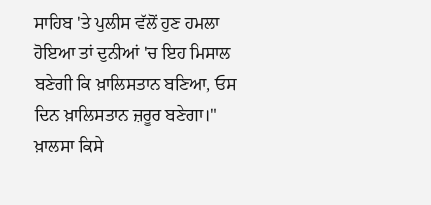ਸਾਹਿਬ 'ਤੇ ਪੁਲੀਸ ਵੱਲੋਂ ਹੁਣ ਹਮਲਾ ਹੋਇਆ ਤਾਂ ਦੁਨੀਆਂ 'ਚ ਇਹ ਮਿਸਾਲ ਬਣੇਗੀ ਕਿ ਖ਼ਾਲਿਸਤਾਨ ਬਣਿਆ, ਓਸ ਦਿਨ ਖ਼ਾਲਿਸਤਾਨ ਜ਼ਰੂਰ ਬਣੇਗਾ।" ਖ਼ਾਲਸਾ ਕਿਸੇ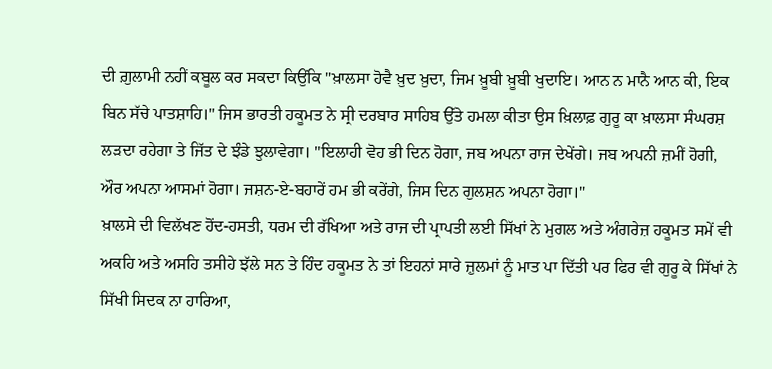ਦੀ ਗ਼ੁਲਾਮੀ ਨਹੀਂ ਕਬੂਲ ਕਰ ਸਕਦਾ ਕਿਉਂਕਿ "ਖ਼ਾਲਸਾ ਹੋਵੈ ਖ਼ੁਦ ਖ਼ੁਦਾ, ਜਿਮ ਖ਼ੂਬੀ ਖ਼ੂਬੀ ਖੁਦਾਇ। ਆਨ ਨ ਮਾਨੈ ਆਨ ਕੀ, ਇਕ ਬਿਨ ਸੱਚੇ ਪਾਤਸ਼ਾਹਿ।" ਜਿਸ ਭਾਰਤੀ ਹਕੂਮਤ ਨੇ ਸ੍ਰੀ ਦਰਬਾਰ ਸਾਹਿਬ ਉੱਤੇ ਹਮਲਾ ਕੀਤਾ ਉਸ ਖ਼ਿਲਾਫ਼ ਗੁਰੂ ਕਾ ਖ਼ਾਲਸਾ ਸੰਘਰਸ਼ ਲੜਦਾ ਰਹੇਗਾ ਤੇ ਜਿੱਤ ਦੇ ਝੰਡੇ ਝੁਲਾਵੇਗਾ। "ਇਲਾਹੀ ਵੋਹ ਭੀ ਦਿਨ ਹੋਗਾ, ਜਬ ਅਪਨਾ ਰਾਜ ਦੇਖੇਂਗੇ। ਜਬ ਅਪਨੀ ਜ਼ਮੀਂ ਹੋਗੀ, ਔਰ ਅਪਨਾ ਆਸਮਾਂ ਹੋਗਾ। ਜਸ਼ਨ-ਏ-ਬਹਾਰੇਂ ਹਮ ਭੀ ਕਰੇਂਗੇ, ਜਿਸ ਦਿਨ ਗੁਲਸ਼ਨ ਅਪਨਾ ਹੋਗਾ।"
ਖ਼ਾਲਸੇ ਦੀ ਵਿਲੱਖਣ ਹੋਂਦ-ਹਸਤੀ, ਧਰਮ ਦੀ ਰੱਖਿਆ ਅਤੇ ਰਾਜ ਦੀ ਪ੍ਰਾਪਤੀ ਲਈ ਸਿੱਖਾਂ ਨੇ ਮੁਗਲ ਅਤੇ ਅੰਗਰੇਜ਼ ਹਕੂਮਤ ਸਮੇਂ ਵੀ ਅਕਹਿ ਅਤੇ ਅਸਹਿ ਤਸੀਹੇ ਝੱਲੇ ਸਨ ਤੇ ਹਿੰਦ ਹਕੂਮਤ ਨੇ ਤਾਂ ਇਹਨਾਂ ਸਾਰੇ ਜ਼ੁਲਮਾਂ ਨੂੰ ਮਾਤ ਪਾ ਦਿੱਤੀ ਪਰ ਫਿਰ ਵੀ ਗੁਰੂ ਕੇ ਸਿੱਖਾਂ ਨੇ ਸਿੱਖੀ ਸਿਦਕ ਨਾ ਹਾਰਿਆ,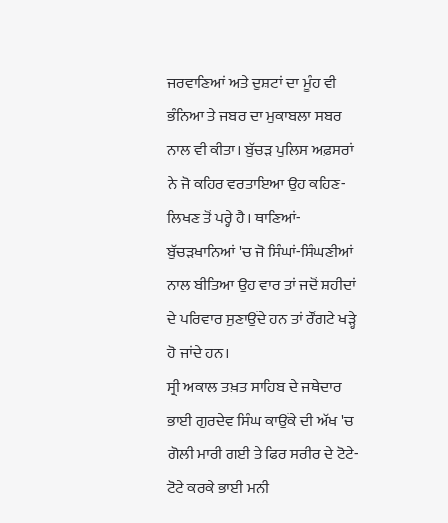ਜਰਵਾਣਿਆਂ ਅਤੇ ਦੁਸ਼ਟਾਂ ਦਾ ਮੂੰਹ ਵੀ ਭੰਨਿਆ ਤੇ ਜਬਰ ਦਾ ਮੁਕਾਬਲਾ ਸਬਰ ਨਾਲ ਵੀ ਕੀਤਾ। ਬੁੱਚੜ ਪੁਲਿਸ ਅਫ਼ਸਰਾਂ ਨੇ ਜੋ ਕਹਿਰ ਵਰਤਾਇਆ ਉਹ ਕਹਿਣ-ਲਿਖਣ ਤੋਂ ਪਰ੍ਹੇ ਹੈ। ਥਾਣਿਆਂ-ਬੁੱਚੜਖਾਨਿਆਂ 'ਚ ਜੋ ਸਿੰਘਾਂ-ਸਿੰਘਣੀਆਂ ਨਾਲ ਬੀਤਿਆ ਉਹ ਵਾਰ ਤਾਂ ਜਦੋਂ ਸ਼ਹੀਦਾਂ ਦੇ ਪਰਿਵਾਰ ਸੁਣਾਉਂਦੇ ਹਨ ਤਾਂ ਰੌਂਗਟੇ ਖੜ੍ਹੇ ਹੋ ਜਾਂਦੇ ਹਨ।
ਸ੍ਰੀ ਅਕਾਲ ਤਖ਼ਤ ਸਾਹਿਬ ਦੇ ਜਥੇਦਾਰ ਭਾਈ ਗੁਰਦੇਵ ਸਿੰਘ ਕਾਉਂਕੇ ਦੀ ਅੱਖ 'ਚ ਗੋਲੀ ਮਾਰੀ ਗਈ ਤੇ ਫਿਰ ਸਰੀਰ ਦੇ ਟੋਟੇ-ਟੋਟੇ ਕਰਕੇ ਭਾਈ ਮਨੀ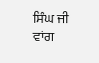ਸਿੰਘ ਜੀ ਵਾਂਗ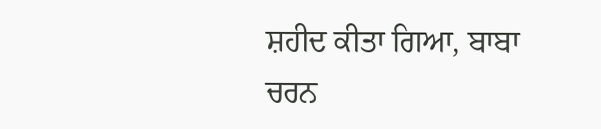ਸ਼ਹੀਦ ਕੀਤਾ ਗਿਆ, ਬਾਬਾ ਚਰਨ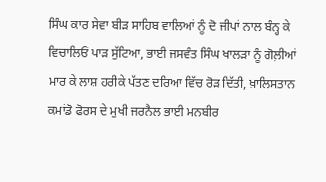ਸਿੰਘ ਕਾਰ ਸੇਵਾ ਬੀੜ ਸਾਹਿਬ ਵਾਲਿਆਂ ਨੂੰ ਦੋ ਜੀਪਾਂ ਨਾਲ ਬੰਨ੍ਹ ਕੇ ਵਿਚਾਲਿਓਂ ਪਾੜ ਸੁੱਟਿਆ, ਭਾਈ ਜਸਵੰਤ ਸਿੰਘ ਖਾਲੜਾ ਨੂੰ ਗੋਲ਼ੀਆਂ ਮਾਰ ਕੇ ਲਾਸ਼ ਹਰੀਕੇ ਪੱਤਣ ਦਰਿਆ ਵਿੱਚ ਰੋੜ ਦਿੱਤੀ, ਖ਼ਾਲਿਸਤਾਨ ਕਮਾਂਡੋ ਫੋਰਸ ਦੇ ਮੁਖੀ ਜਰਨੈਲ ਭਾਈ ਮਨਬੀਰ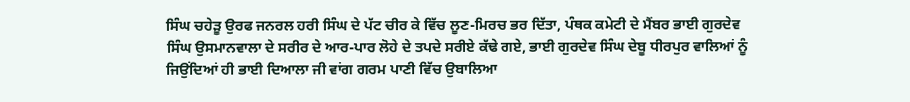ਸਿੰਘ ਚਹੇੜੂ ਉਰਫ ਜਨਰਲ ਹਰੀ ਸਿੰਘ ਦੇ ਪੱਟ ਚੀਰ ਕੇ ਵਿੱਚ ਲੂਣ-ਮਿਰਚ ਭਰ ਦਿੱਤਾ, ਪੰਥਕ ਕਮੇਟੀ ਦੇ ਮੈਂਬਰ ਭਾਈ ਗੁਰਦੇਵ ਸਿੰਘ ਉਸਮਾਨਵਾਲਾ ਦੇ ਸਰੀਰ ਦੇ ਆਰ-ਪਾਰ ਲੋਹੇ ਦੇ ਤਪਦੇ ਸਰੀਏ ਕੱਢੇ ਗਏ, ਭਾਈ ਗੁਰਦੇਵ ਸਿੰਘ ਦੇਬੂ ਧੀਰਪੁਰ ਵਾਲਿਆਂ ਨੂੰ ਜਿਉਂਦਿਆਂ ਹੀ ਭਾਈ ਦਿਆਲਾ ਜੀ ਵਾਂਗ ਗਰਮ ਪਾਣੀ ਵਿੱਚ ਉਬਾਲਿਆ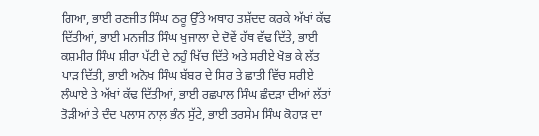ਗਿਆ, ਭਾਈ ਰਣਜੀਤ ਸਿੰਘ ਠਰੂ ਉੱਤੇ ਅਥਾਹ ਤਸ਼ੱਦਦ ਕਰਕੇ ਅੱਖਾਂ ਕੱਢ ਦਿੱਤੀਆਂ, ਭਾਈ ਮਨਜੀਤ ਸਿੰਘ ਖੁਜਾਲਾ ਦੇ ਦੋਵੇਂ ਹੱਥ ਵੱਢ ਦਿੱਤੇ, ਭਾਈ ਕਸ਼ਮੀਰ ਸਿੰਘ ਸ਼ੀਰਾ ਪੱਟੀ ਦੇ ਨਹੁੰ ਖਿੱਚ ਦਿੱਤੇ ਅਤੇ ਸਰੀਏ ਖੋਭ ਕੇ ਲੱਤ ਪਾੜ ਦਿੱਤੀ, ਭਾਈ ਅਨੋਖ ਸਿੰਘ ਬੱਬਰ ਦੇ ਸਿਰ ਤੇ ਛਾਤੀ ਵਿੱਚ ਸਰੀਏ ਲੰਘਾਏ ਤੇ ਅੱਖਾਂ ਕੱਢ ਦਿੱਤੀਆਂ, ਭਾਈ ਰਛਪਾਲ ਸਿੰਘ ਛੰਦੜਾ ਦੀਆਂ ਲੱਤਾਂ ਤੋੜੀਆਂ ਤੇ ਦੰਦ ਪਲਾਸ ਨਾਲ਼ ਭੰਨ ਸੁੱਟੇ, ਭਾਈ ਤਰਸੇਮ ਸਿੰਘ ਕੋਹਾੜ ਦਾ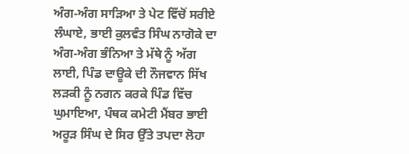ਅੰਗ-ਅੰਗ ਸਾੜਿਆ ਤੇ ਪੇਟ ਵਿੱਚੋਂ ਸਰੀਏ ਲੰਘਾਏ, ਭਾਈ ਕੁਲਵੰਤ ਸਿੰਘ ਨਾਗੋਕੇ ਦਾ ਅੰਗ-ਅੰਗ ਭੰਨਿਆ ਤੇ ਮੱਥੇ ਨੂੰ ਅੱਗ ਲਾਈ, ਪਿੰਡ ਦਾਊਕੇ ਦੀ ਨੌਜਵਾਨ ਸਿੱਖ ਲੜਕੀ ਨੂੰ ਨਗਨ ਕਰਕੇ ਪਿੰਡ ਵਿੱਚ ਘੁਮਾਇਆ, ਪੰਥਕ ਕਮੇਟੀ ਮੈਂਬਰ ਭਾਈ ਅਰੂੜ ਸਿੰਘ ਦੇ ਸਿਰ ਉੱਤੇ ਤਪਦਾ ਲੋਹਾ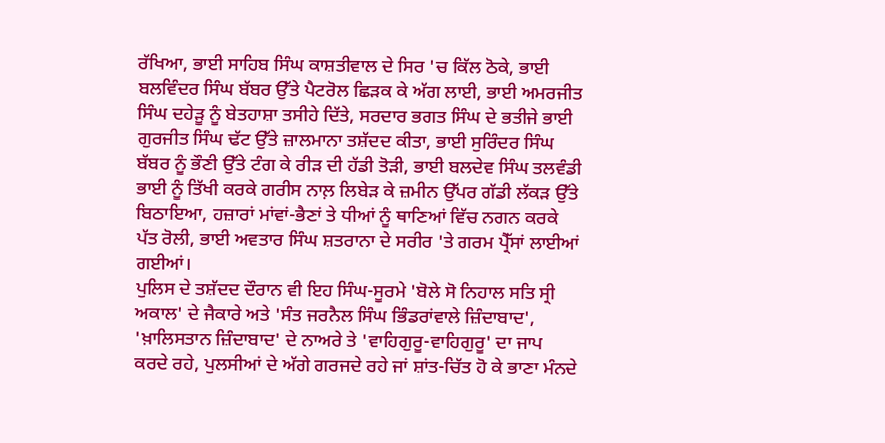ਰੱਖਿਆ, ਭਾਈ ਸਾਹਿਬ ਸਿੰਘ ਕਾਸ਼ਤੀਵਾਲ ਦੇ ਸਿਰ 'ਚ ਕਿੱਲ ਠੋਕੇ, ਭਾਈ ਬਲਵਿੰਦਰ ਸਿੰਘ ਬੱਬਰ ਉੱਤੇ ਪੈਟਰੋਲ ਛਿੜਕ ਕੇ ਅੱਗ ਲਾਈ, ਭਾਈ ਅਮਰਜੀਤ ਸਿੰਘ ਦਹੇੜੂ ਨੂੰ ਬੇਤਹਾਸ਼ਾ ਤਸੀਹੇ ਦਿੱਤੇ, ਸਰਦਾਰ ਭਗਤ ਸਿੰਘ ਦੇ ਭਤੀਜੇ ਭਾਈ ਗੁਰਜੀਤ ਸਿੰਘ ਢੱਟ ਉੱਤੇ ਜ਼ਾਲਮਾਨਾ ਤਸ਼ੱਦਦ ਕੀਤਾ, ਭਾਈ ਸੁਰਿੰਦਰ ਸਿੰਘ ਬੱਬਰ ਨੂੰ ਭੌਣੀ ਉੱਤੇ ਟੰਗ ਕੇ ਰੀੜ ਦੀ ਹੱਡੀ ਤੋੜੀ, ਭਾਈ ਬਲਦੇਵ ਸਿੰਘ ਤਲਵੰਡੀ ਭਾਈ ਨੂੰ ਤਿੱਖੀ ਕਰਕੇ ਗਰੀਸ ਨਾਲ਼ ਲਿਬੇੜ ਕੇ ਜ਼ਮੀਨ ਉੱਪਰ ਗੱਡੀ ਲੱਕੜ ਉੱਤੇ ਬਿਠਾਇਆ, ਹਜ਼ਾਰਾਂ ਮਾਂਵਾਂ-ਭੈਣਾਂ ਤੇ ਧੀਆਂ ਨੂੰ ਥਾਣਿਆਂ ਵਿੱਚ ਨਗਨ ਕਰਕੇ ਪੱਤ ਰੋਲੀ, ਭਾਈ ਅਵਤਾਰ ਸਿੰਘ ਸ਼ਤਰਾਨਾ ਦੇ ਸਰੀਰ 'ਤੇ ਗਰਮ ਪ੍ਰੈੱਸਾਂ ਲਾਈਆਂ ਗਈਆਂ।
ਪੁਲਿਸ ਦੇ ਤਸ਼ੱਦਦ ਦੌਰਾਨ ਵੀ ਇਹ ਸਿੰਘ-ਸੂਰਮੇ 'ਬੋਲੇ ਸੋ ਨਿਹਾਲ ਸਤਿ ਸ੍ਰੀ ਅਕਾਲ' ਦੇ ਜੈਕਾਰੇ ਅਤੇ 'ਸੰਤ ਜਰਨੈਲ ਸਿੰਘ ਭਿੰਡਰਾਂਵਾਲੇ ਜ਼ਿੰਦਾਬਾਦ', 'ਖ਼ਾਲਿਸਤਾਨ ਜ਼ਿੰਦਾਬਾਦ' ਦੇ ਨਾਅਰੇ ਤੇ 'ਵਾਹਿਗੁਰੂ-ਵਾਹਿਗੁਰੂ' ਦਾ ਜਾਪ ਕਰਦੇ ਰਹੇ, ਪੁਲਸੀਆਂ ਦੇ ਅੱਗੇ ਗਰਜਦੇ ਰਹੇ ਜਾਂ ਸ਼ਾਂਤ-ਚਿੱਤ ਹੋ ਕੇ ਭਾਣਾ ਮੰਨਦੇ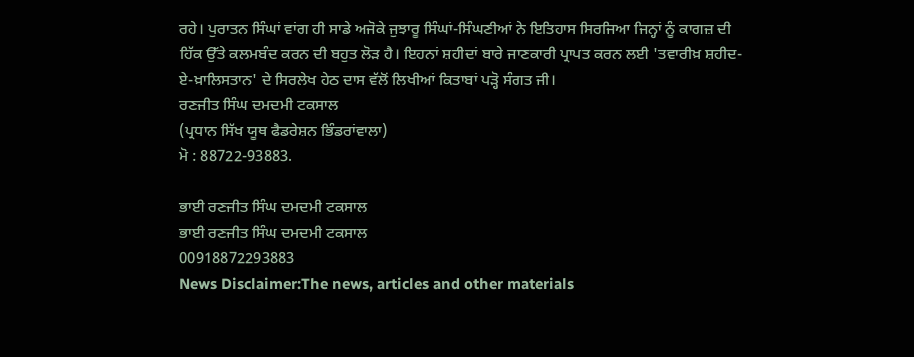ਰਹੇ। ਪੁਰਾਤਨ ਸਿੰਘਾਂ ਵਾਂਗ ਹੀ ਸਾਡੇ ਅਜੋਕੇ ਜੁਝਾਰੂ ਸਿੰਘਾਂ-ਸਿੰਘਣੀਆਂ ਨੇ ਇਤਿਹਾਸ ਸਿਰਜਿਆ ਜਿਨ੍ਹਾਂ ਨੂੰ ਕਾਗਜ਼ ਦੀ ਹਿੱਕ ਉੱਤੇ ਕਲਮਬੰਦ ਕਰਨ ਦੀ ਬਹੁਤ ਲੋੜ ਹੈ। ਇਹਨਾਂ ਸ਼ਹੀਦਾਂ ਬਾਰੇ ਜਾਣਕਾਰੀ ਪ੍ਰਾਪਤ ਕਰਨ ਲਈ 'ਤਵਾਰੀਖ਼ ਸ਼ਹੀਦ-ਏ-ਖ਼ਾਲਿਸਤਾਨ' ਦੇ ਸਿਰਲੇਖ ਹੇਠ ਦਾਸ ਵੱਲੋਂ ਲਿਖੀਆਂ ਕਿਤਾਬਾਂ ਪੜ੍ਹੋ ਸੰਗਤ ਜੀ।
ਰਣਜੀਤ ਸਿੰਘ ਦਮਦਮੀ ਟਕਸਾਲ
(ਪ੍ਰਧਾਨ ਸਿੱਖ ਯੂਥ ਫੈਡਰੇਸ਼ਨ ਭਿੰਡਰਾਂਵਾਲਾ)
ਮੋ : 88722-93883.

ਭਾਈ ਰਣਜੀਤ ਸਿੰਘ ਦਮਦਮੀ ਟਕਸਾਲ
ਭਾਈ ਰਣਜੀਤ ਸਿੰਘ ਦਮਦਮੀ ਟਕਸਾਲ
00918872293883
News Disclaimer:The news, articles and other materials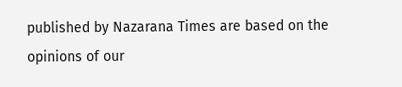published by Nazarana Times are based on the opinions of our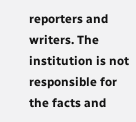reporters and writers. The institution is not responsible for the facts and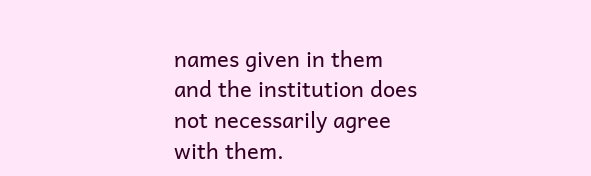names given in them and the institution does not necessarily agree with them.